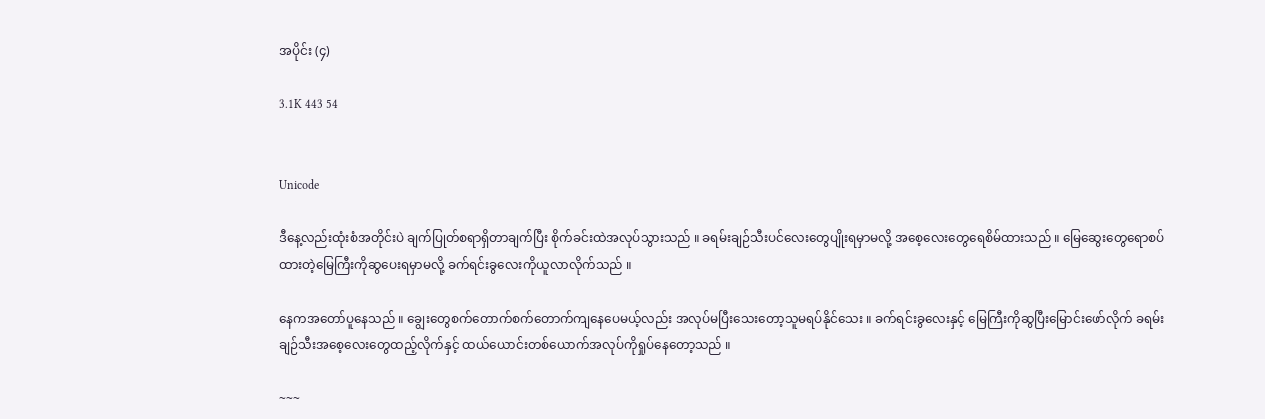အပိုင်း (၄)

3.1K 443 54


Unicode

ဒီနေ့လည်းထုံးစံအတိုင်းပဲ ချက်ပြုတ်စရာရှိတာချက်ပြီး စိုက်ခင်းထဲအလုပ်သွားသည် ။ ခရမ်းချဉ်သီးပင်လေးတွေပျိုးရမှာမလို့ အစေ့လေးတွေရေစိမ်ထားသည် ။ မြေဆွေးတွေရောစပ်ထားတဲ့မြေကြီးကိုဆွပေးရမှာမလို့ ခက်ရင်းခွလေးကိုယူလာလိုက်သည် ။

နေကအတော်ပူနေသည် ။ ချွေးတွေစက်တောက်စက်တောက်ကျနေပေမယ့်လည်း အလုပ်မပြီးသေးတော့သူမရပ်နိုင်သေး ။ ခက်ရင်းခွလေးနှင့် မြေကြီးကိုဆွပြီးမြောင်းဖော်လိုက် ခရမ်းချဉ်သီးအစေ့လေးတွေထည့်လိုက်နှင့် ထယ်ယောင်းတစ်ယောက်အလုပ်ကိုရှုပ်နေတော့သည် ။

~~~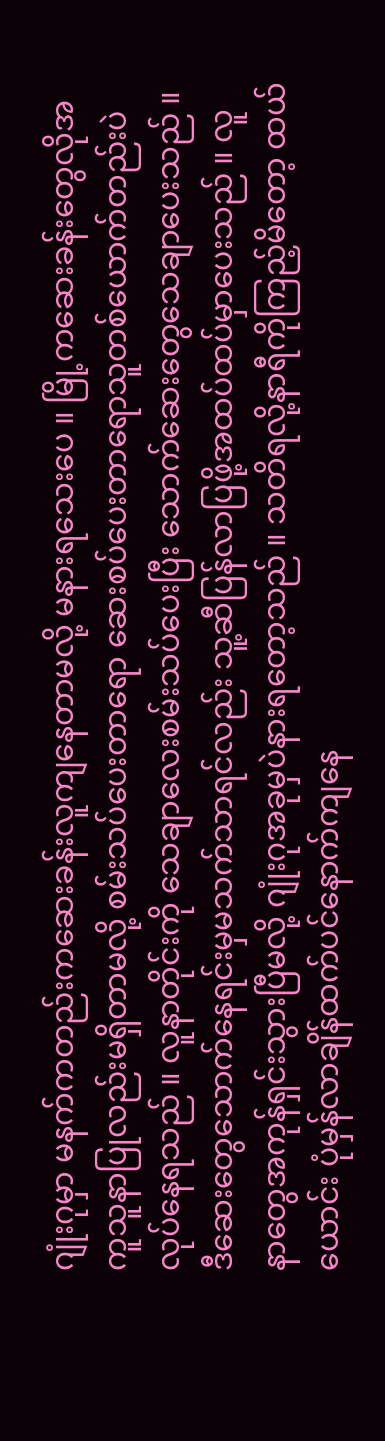ဂျုံးဂုမှာ မနက်ကတည်းကဆေးခန်းလူကျနေတာမလို့ မနားရသေးပေ ။ မြို့ကဆေးခန်းတွေလိုအကူသူနာပြုလည်းမရှိတာမလို့ စမ်းသပ်ပေးတာရော ဆေးစပ်ပေးတာရောသူတစ်ယောက်တည်းပဲလုပ်နေရသည် ။ လူနာတိုင်းကို သေချာလေးစမ်းသပ်ပေးပြီး သောက်ဆေးတွေသေချာပေးသည် ။ ဒီဆေးတွေသောက်နေရင်းမှမသက်သာရင်လည်း သူ့ဆီပြန်လာပြဖို့အထပ်ထပ်မှာပေးသည် ။ လူနာတွေအကုန်ရှင်းသွားပြီမလို့ ဂျုံးဂုအခုမှပဲနားရတော့သည် ။ သတိရလို့နာရီကိုကြည့်မိတော့ ထယ်ယောင်း ပုံမှန်လာချိန်ထက်ပင်နောက်ကျနေ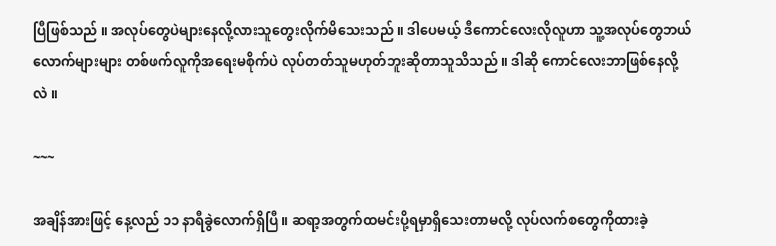ပြီဖြစ်သည် ။ အလုပ်တွေပဲများနေလို့လားသူတွေးလိုက်မိသေးသည် ။ ဒါပေမယ့် ဒီကောင်လေးလိုလူဟာ သူ့အလုပ်တွေဘယ်လောက်များများ တစ်ဖက်လူကိုအရေးမစိုက်ပဲ လုပ်တတ်သူမဟုတ်ဘူးဆိုတာသူသိသည် ။ ဒါဆို ကောင်လေးဘာဖြစ်နေလို့လဲ ။

~~~

အချိန်အားဖြင့် နေ့လည် ၁၁ နာရီခွဲလောက်ရှိပြီ ။ ဆရာ့အတွက်ထမင်းပို့ရမှာရှိသေးတာမလို့ လုပ်လက်စတွေကိုထားခဲ့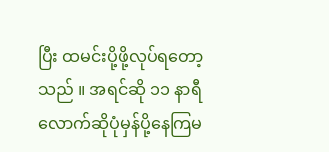ပြီး ထမင်းပို့ဖို့လုပ်ရတော့သည် ။ အရင်ဆို ၁၁ နာရီလောက်ဆိုပုံမှန်ပို့နေကြမ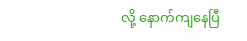လို့ နောက်ကျနေပြီ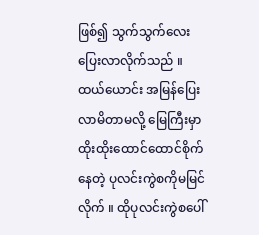ဖြစ်၍ သွက်သွက်လေးပြေးလာလိုက်သည် ။ ထယ်ယောင်း အမြန်ပြေးလာမိတာမလို့ မြေကြီးမှာထိုးထိုးထောင်ထောင်စိုက်နေတဲ့ ပုလင်းကွဲစကိုမမြင်လိုက် ။ ထိုပုလင်းကွဲစပေါ်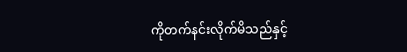ကိုတက်နင်းလိုက်မိသည်နှင့်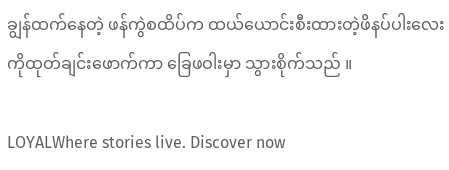ချွန်ထက်နေတဲ့ ဖန်ကွဲစထိပ်က ထယ်ယောင်းစီးထားတဲ့ဖိနပ်ပါးလေးကိုထုတ်ချင်းဖောက်ကာ ခြေဖဝါးမှာ သွားစိုက်သည် ။

LOYALWhere stories live. Discover now